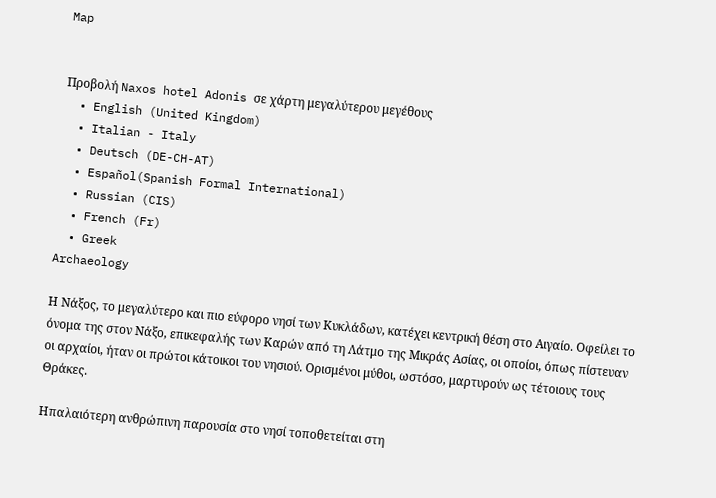Map


Προβολή Naxos hotel Adonis σε χάρτη μεγαλύτερου μεγέθους
  • English (United Kingdom)
  • Italian - Italy
  • Deutsch (DE-CH-AT)
  • Español(Spanish Formal International)
  • Russian (CIS)
  • French (Fr)
  • Greek
Archaeology

Η Νάξος, το μεγαλύτερο και πιο εύφορο νησί των Κυκλάδων, κατέχει κεντρική θέση στο Αιγαίο. Οφείλει το όνομα της στον Νάξο, επικεφαλής των Καρών από τη Λάτμο της Μικράς Ασίας, οι οποίοι, όπως πίστευαν οι αρχαίοι, ήταν οι πρώτοι κάτοικοι του νησιού. Ορισμένοι μύθοι, ωστόσο, μαρτυρούν ως τέτοιους τους Θράκες.

Ηπαλαιότερη ανθρώπινη παρουσία στο νησί τοποθετείται στη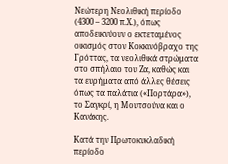Νεώτερη Νεολιθική περίοδο (4300 – 3200 π.Χ.), όπως αποδεικνύουν ο εκτεταμένος οικισμός στον Κοκκινόβραχο της Γρόττας, τα νεολιθικά στρώματα στο σπήλαιο του Ζα, καθώς και τα ευρήματα από άλλες θέσεις όπως τα παλάτια («Πορτάρα»), το Σαγκρί, η Μουτσούνα και ο Κανάκης.

Κατά την Πρωτοκυκλαδική περίοδο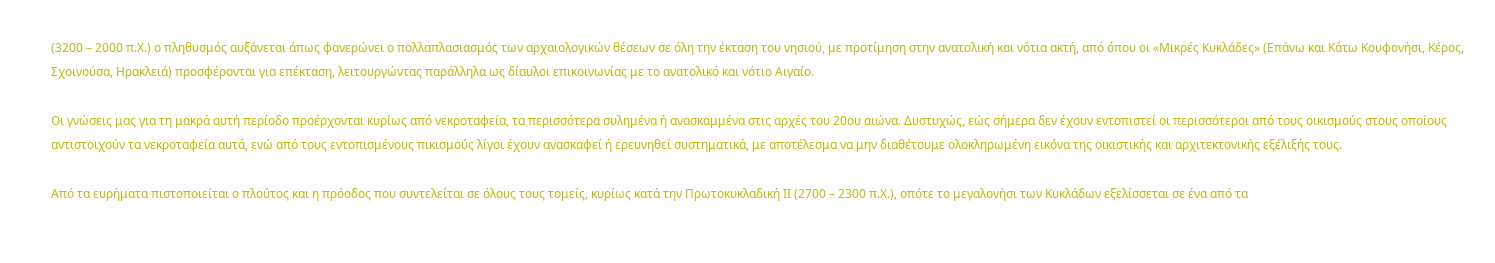(3200 – 2000 π.Χ.) ο πληθυσμός αυξάνεται άπως φανερώνει ο πολλαπλασιασμός των αρχαιολογικών θέσεων σε όλη την έκταση του νησιού, με προτίμηση στην ανατολική και νότια ακτή, από όπου οι «Μικρές Κυκλάδες» (Επάνω και Κάτω Κουφονήσι, Κέρος, Σχοινούσα, Ηρακλειά) προσφέρονται για επέκταση, λειτουργώντας παράλληλα ως δίαυλοι επικοινωνίας με το ανατολικό και νότιο Αιγαίο.

Οι γνώσεις μας για τη μακρά αυτή περίοδο προέρχονται κυρίως από νεκροταφεία, τα περισσότερα συλημένα ή ανασκαμμένα στις αρχές του 20ου αιώνα. Δυστυχώς, εώς σήμερα δεν έχουν εντοπιστεί οι περισσότεροι από τους οικισμούς στους οποίους αντιστοιχούν τα νεκροταφεία αυτά, ενώ από τους εντοπισμένους πικισμούς λίγοι έχουν ανασκαφεί ή ερευνηθεί συστηματικά, με αποτέλεσμα να μην διαθέτουμε ολοκληρωμένη εικόνα της οικιστικής και αρχιτεκτονικής εξέλιξής τους.

Από τα ευρήματα πιστοποιείται ο πλούτος και η πρόοδος που συντελείται σε όλους τους τομείς, κυρίως κατά την Πρωτοκυκλαδική ΙΙ (2700 – 2300 π.Χ.), οπότε το μεγαλονήσι των Κυκλάδων εξελίσσεται σε ένα από τα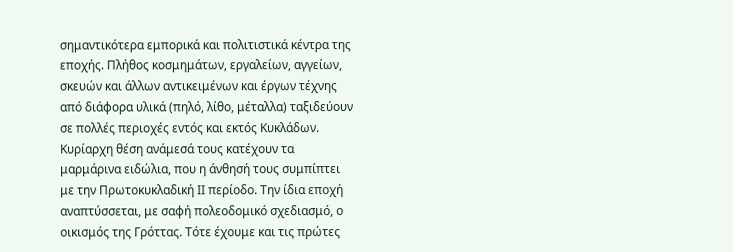σημαντικότερα εμπορικά και πολιτιστικά κέντρα της εποχής. Πλήθος κοσμημάτων, εργαλείων, αγγείων, σκευών και άλλων αντικειμένων και έργων τέχνης από διάφορα υλικά (πηλό, λίθο, μέταλλα) ταξιδεύουν σε πολλές περιοχές εντός και εκτός Κυκλάδων. Κυρίαρχη θέση ανάμεσά τους κατέχουν τα μαρμάρινα ειδώλια, που η άνθησή τους συμπίπτει με την Πρωτοκυκλαδική ΙΙ περίοδο. Την ίδια εποχή αναπτύσσεται, με σαφή πολεοδομικό σχεδιασμό, ο οικισμός της Γρόττας. Τότε έχουμε και τις πρώτες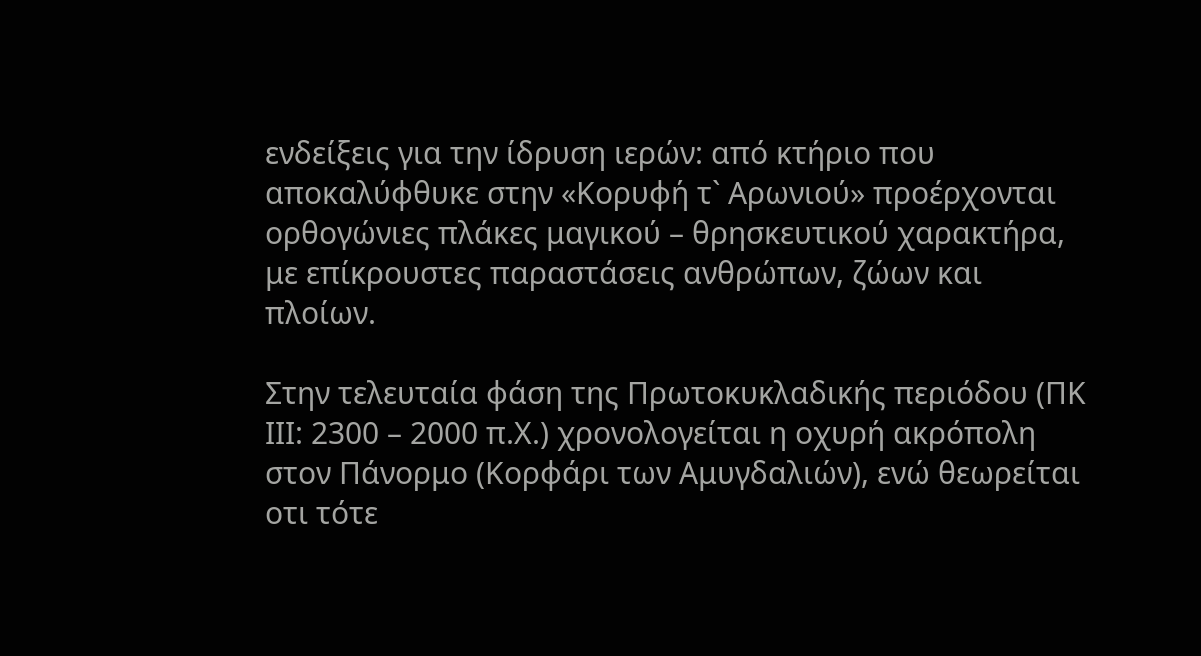ενδείξεις για την ίδρυση ιερών: από κτήριο που αποκαλύφθυκε στην «Κορυφή τ` Αρωνιού» προέρχονται ορθογώνιες πλάκες μαγικού – θρησκευτικού χαρακτήρα, με επίκρουστες παραστάσεις ανθρώπων, ζώων και πλοίων.

Στην τελευταία φάση της Πρωτοκυκλαδικής περιόδου (ΠΚ ΙΙΙ: 2300 – 2000 π.Χ.) χρονολογείται η οχυρή ακρόπολη στον Πάνορμο (Κορφάρι των Αμυγδαλιών), ενώ θεωρείται οτι τότε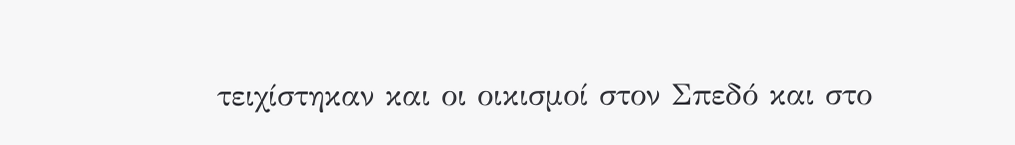τειχίστηκαν και οι οικισμοί στον Σπεδό και στο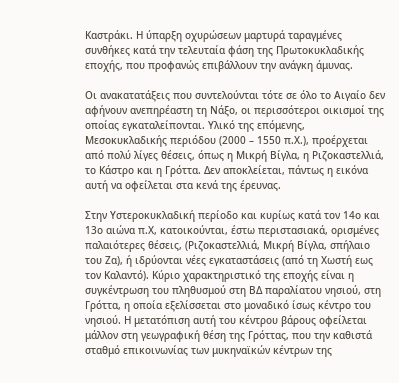Καστράκι. Η ύπαρξη οχυρώσεων μαρτυρά ταραγμένες συνθήκες κατά την τελευταία φάση της Πρωτοκυκλαδικής εποχής, που προφανώς επιβάλλουν την ανάγκη άμυνας.

Οι ανακατατάξεις που συντελούνται τότε σε όλο το Αιγαίο δεν αφήνουν ανεπηρέαστη τη Νάξο, οι περισσότεροι οικισμοί της οποίας εγκαταλείπονται. Υλικό της επόμενης, Μεσοκυκλαδικής περιόδου (2000 – 1550 π.Χ.), προέρχεται από πολύ λίγες θέσεις, όπως η Μικρή Βίγλα, η Ριζοκαστελλιά, το Κάστρο και η Γρόττα. Δεν αποκλείεται, πάντως η εικόνα αυτή να οφείλεται στα κενά της έρευνας.

Στην Υστεροκυκλαδική περίοδο και κυρίως κατά τον 14ο και 13ο αιώνα π.Χ, κατοικούνται, έστω περιστασιακά, ορισμένες παλαιότερες θέσεις, (Ριζοκαστελλιά, Μικρή Βίγλα, σπήλαιο του Ζα), ή ιδρύονται νέες εγκαταστάσεις (από τη Χωστή εως τον Καλαντό). Κύριο χαρακτηριστικό της εποχής είναι η συγκέντρωση του πληθυσμού στη ΒΔ παραλίατου νησιού, στη Γρόττα, η οποία εξελίσσεται στο μοναδικό ίσως κέντρο του νησιού. Η μετατόπιση αυτή του κέντρου βάρους οφείλεται μάλλον στη γεωγραφική θέση της Γρόττας, που την καθιστά σταθμό επικοινωνίας των μυκηναϊκών κέντρων της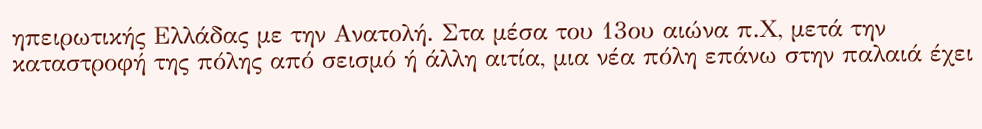ηπειρωτικής Ελλάδας με την Ανατολή. Στα μέσα του 13ου αιώνα π.Χ, μετά την καταστροφή της πόλης από σεισμό ή άλλη αιτία, μια νέα πόλη επάνω στην παλαιά έχει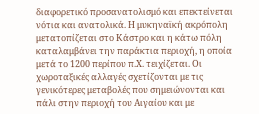διαφορετικό προσανατολισμό και επεκτείνεται νότια και ανατολικά. Η μυκηναϊκή ακρόπολη μετατοπίζεται στο Κάστρο και η κάτω πόλη καταλαμβάνει την παράκτια περιοχή, η οποία μετά το 1200 περίπου π.Χ. τειχίζεται. Οι χωροταξικές αλλαγές σχετίζονται με τις γενικότερες μεταβολές που σημειώνονται και πάλι στην περιοχή του Αιγαίου και με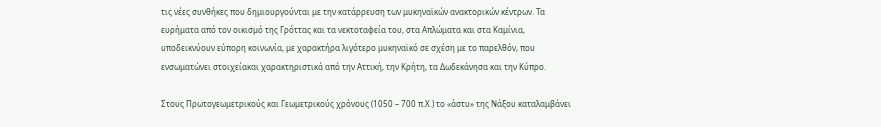τις νέες συνθήκες που δημιουργούνται με την κατάρρευση των μυκηναϊκών ανακτορικών κέντρων. Τα ευρήματα από τον οικισμό της Γρόττας και τα νεκτοταφεία του, στα Απλώματα και στα Καμίνια, υποδεικνύουν εύπορη κοινωνία, με χαρακτήρα λιγότερο μυκηναϊκό σε σχέση με το παρελθόν, που ενσωματώνει στοιχείακαι χαρακτηριστικά από την Αττική, την Κρήτη, τα Δωδεκάνησα και την Κύπρο.

Στους Πρωτογεωμετρικούς και Γεωμετρικούς χρόνους (1050 – 700 π.Χ.) το «άστυ» της Νάξου καταλαμβάνει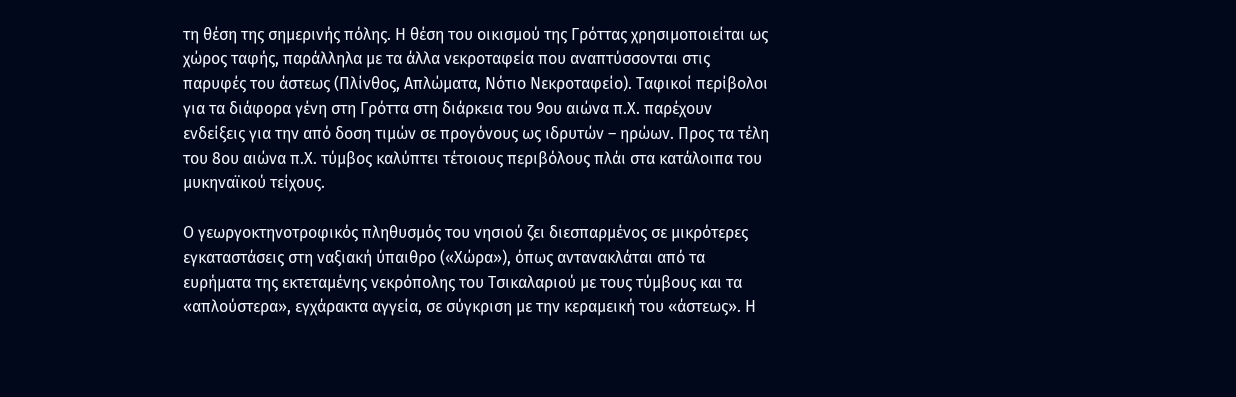τη θέση της σημερινής πόλης. Η θέση του οικισμού της Γρόττας χρησιμοποιείται ως χώρος ταφής, παράλληλα με τα άλλα νεκροταφεία που αναπτύσσονται στις παρυφές του άστεως (Πλίνθος, Απλώματα, Νότιο Νεκροταφείο). Ταφικοί περίβολοι για τα διάφορα γένη στη Γρόττα στη διάρκεια του 9ου αιώνα π.Χ. παρέχουν ενδείξεις για την από δοση τιμών σε προγόνους ως ιδρυτών – ηρώων. Προς τα τέλη του 8ου αιώνα π.Χ. τύμβος καλύπτει τέτοιους περιβόλους πλάι στα κατάλοιπα του μυκηναϊκού τείχους.

Ο γεωργοκτηνοτροφικός πληθυσμός του νησιού ζει διεσπαρμένος σε μικρότερες εγκαταστάσεις στη ναξιακή ύπαιθρο («Χώρα»), όπως αντανακλάται από τα ευρήματα της εκτεταμένης νεκρόπολης του Τσικαλαριού με τους τύμβους και τα «απλούστερα», εγχάρακτα αγγεία, σε σύγκριση με την κεραμεική του «άστεως». Η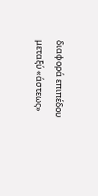διαφορά επιπέδου μεταξύ «άστεως»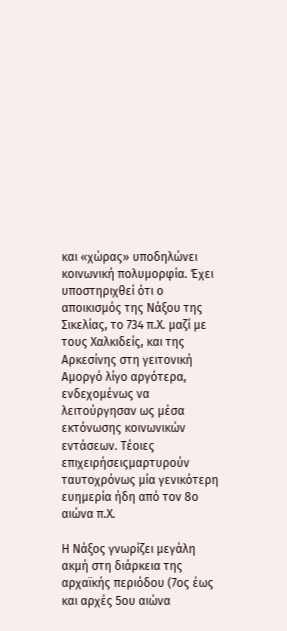και «χώρας» υποδηλώνει κοινωνική πολυμορφία. Έχει υποστηριχθεί ότι ο αποικισμός της Νάξου της Σικελίας, το 734 π.Χ. μαζί με τους Χαλκιδείς, και της Αρκεσίνης στη γειτονική Αμοργό λίγο αργότερα, ενδεχομένως να λειτούργησαν ως μέσα εκτόνωσης κοινωνικών εντάσεων. Τέοιες επιχειρήσειςμαρτυρούν ταυτοχρόνως μία γενικότερη ευημερία ήδη από τον 8ο αιώνα π.Χ.

Η Νάξος γνωρίζει μεγάλη ακμή στη διάρκεια της αρχαϊκής περιόδου (7ος έως και αρχές 5ου αιώνα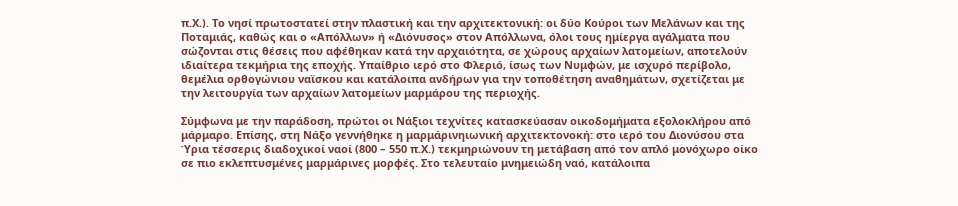π.Χ.). Το νησί πρωτοστατεί στην πλαστική και την αρχιτεκτονική: οι δύο Κούροι των Μελάνων και της Ποταμιάς, καθώς και ο «Απόλλων» ή «Διόνυσος» στον Απόλλωνα, όλοι τους ημίεργα αγάλματα που σώζονται στις θέσεις που αφέθηκαν κατά την αρχαιότητα, σε χώρους αρχαίων λατομείων, αποτελούν ιδιαίτερα τεκμήρια της εποχής. Υπαίθριο ιερό στο Φλεριό, ίσως των Νυμφών, με ισχυρό περίβολο, θεμέλια ορθογώνιου ναϊσκου και κατάλοιπα ανδήρων για την τοποθέτηση αναθημάτων, σχετίζεται με την λειτουργία των αρχαίων λατομείων μαρμάρου της περιοχής.

Σύμφωνα με την παράδοση, πρώτοι οι Νάξιοι τεχνίτες κατασκεύασαν οικοδομήματα εξολοκλήρου από μάρμαρο. Επίσης, στη Νάξο γεννήθηκε η μαρμάρινηιωνική αρχιτεκτονοκή: στο ιερό του Διονύσου στα Ύρια τέσσερις διαδοχικοί ναοί (800 – 550 π.Χ.) τεκμηριώνουν τη μετάβαση από τον απλό μονόχωρο οίκο σε πιο εκλεπτυσμένες μαρμάρινες μορφές. Στο τελευταίο μνημειώδη ναό, κατάλοιπα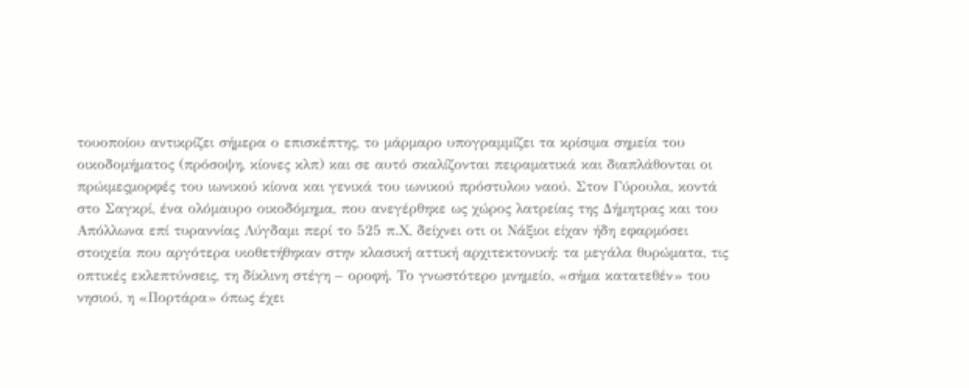τουοποίου αντικρίζει σήμερα ο επισκέπτης, το μάρμαρο υπογραμμίζει τα κρίσιμα σημεία του οικοδομήματος (πρόσοψη, κίονες κλπ) και σε αυτό σκαλίζονται πειραματικά και διαπλάθονται οι πρώιμεςμορφές του ιωνικού κίονα και γενικά του ιωνικού πρόστυλου ναού. Στον Γύρουλα, κοντά στο Σαγκρί, ένα ολόμαυρο οικοδόμημα, που ανεγέρθηκε ως χώρος λατρείας της Δήμητρας και του Απόλλωνα επί τυραννίας Λύγδαμι περί το 525 π.Χ, δείχνει οτι οι Νάξιοι είχαν ήδη εφαρμόσει στοιχεία που αργότερα υιοθετήθηκαν στην κλασική αττική αρχιτεκτονική: τα μεγάλα θυρώματα, τις οπτικές εκλεπτύνσεις, τη δίκλινη στέγη – οροφή. Το γνωστότερο μνημείο, «σήμα κατατεθέν» του νησιού, η «Πορτάρα» όπως έχει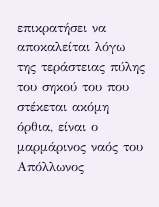επικρατήσει να αποκαλείται λόγω της τεράστειας πύλης του σηκού του που στέκεται ακόμη όρθια, είναι ο μαρμάρινος ναός του Απόλλωνος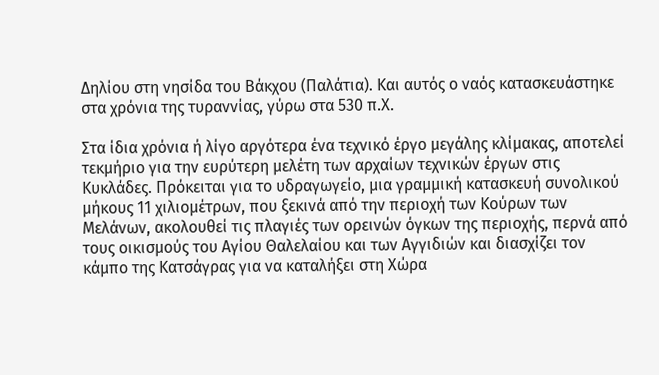Δηλίου στη νησίδα του Βάκχου (Παλάτια). Και αυτός ο ναός κατασκευάστηκε στα χρόνια της τυραννίας, γύρω στα 530 π.Χ.

Στα ίδια χρόνια ή λίγο αργότερα ένα τεχνικό έργο μεγάλης κλίμακας, αποτελεί τεκμήριο για την ευρύτερη μελέτη των αρχαίων τεχνικών έργων στις Κυκλάδες. Πρόκειται για το υδραγωγείο, μια γραμμική κατασκευή συνολικού μήκους 11 χιλιομέτρων, που ξεκινά από την περιοχή των Κούρων των Μελάνων, ακολουθεί τις πλαγιές των ορεινών όγκων της περιοχής, περνά από τους οικισμούς του Αγίου Θαλελαίου και των Αγγιδιών και διασχίζει τον κάμπο της Κατσάγρας για να καταλήξει στη Χώρα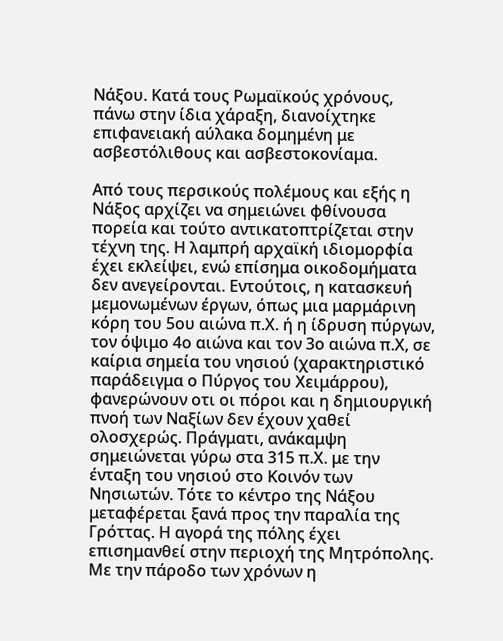Νάξου. Κατά τους Ρωμαϊκούς χρόνους, πάνω στην ίδια χάραξη, διανοίχτηκε επιφανειακή αύλακα δομημένη με ασβεστόλιθους και ασβεστοκονίαμα.

Από τους περσικούς πολέμους και εξής η Νάξος αρχίζει να σημειώνει φθίνουσα πορεία και τούτο αντικατοπτρίζεται στην τέχνη της. Η λαμπρή αρχαϊκή ιδιομορφία έχει εκλείψει, ενώ επίσημα οικοδομήματα δεν ανεγείρονται. Εντούτοις, η κατασκευή μεμονωμένων έργων, όπως μια μαρμάρινη κόρη του 5ου αιώνα π.Χ. ή η ίδρυση πύργων, τον όψιμο 4ο αιώνα και τον 3ο αιώνα π.Χ, σε καίρια σημεία του νησιού (χαρακτηριστικό παράδειγμα ο Πύργος του Χειμάρρου), φανερώνουν οτι οι πόροι και η δημιουργική πνοή των Ναξίων δεν έχουν χαθεί ολοσχερώς. Πράγματι, ανάκαμψη σημειώνεται γύρω στα 315 π.Χ. με την ένταξη του νησιού στο Κοινόν των Νησιωτών. Τότε το κέντρο της Νάξου μεταφέρεται ξανά προς την παραλία της Γρόττας. Η αγορά της πόλης έχει επισημανθεί στην περιοχή της Μητρόπολης. Με την πάροδο των χρόνων η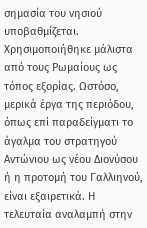σημασία του νησιού υποβαθμίζεται. Χρησιμοποιήθηκε μάλιστα από τους Ρωμαίους ως τόπος εξορίας. Ωστόσο, μερικά έργα της περιόδου, όπως επί παραδείγματι το άγαλμα του στρατηγού Αντώνιου ως νέου Διονύσου ή η προτομή του Γαλλιηνού, είναι εξαιρετικά. Η τελευταία αναλαμπή στην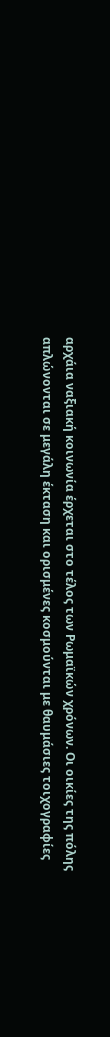αρχάια ναξιακή κοινωνία έρχεται στο τέλος των Ρωμαϊκών χρόνων. Οι οικίες της πόλης απλώνονται σε μεγάλη έκταση και ορισμένες κοσμούνται με θαυμάσιες τοιχογραφίες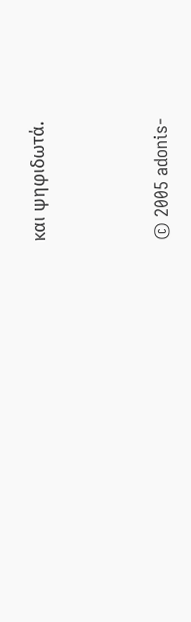και ψηφιδωτά.




© 2005 adonis-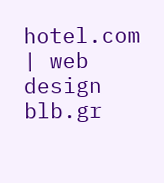hotel.com | web design blb.gr